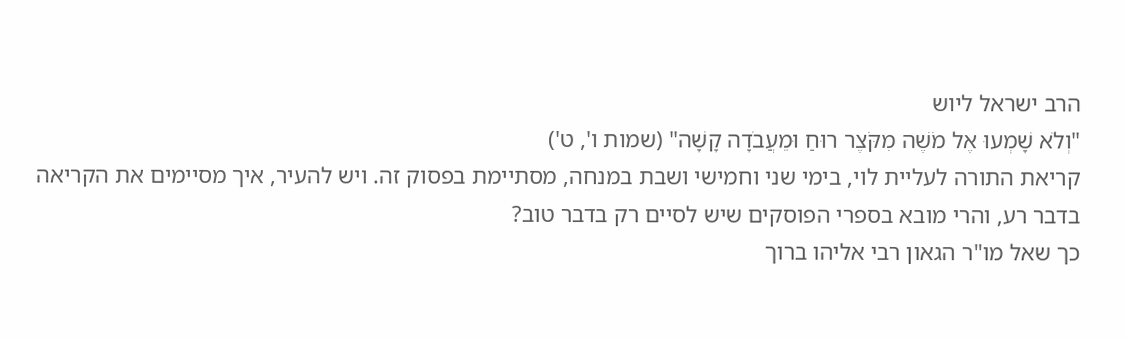הרב ישראל ליוש
"וְלֹא שָׁמְעוּ אֶל מֹשֶׁה מִקֹּצֶר רוּחַ וּמֵעֲבֹדָה קָשָׁה" (שמות ו', ט')
קריאת התורה לעליית לוי, בימי שני וחמישי ושבת במנחה, מסתיימת בפסוק זה. ויש להעיר, איך מסיימים את הקריאה בדבר רע, והרי מובא בספרי הפוסקים שיש לסיים רק בדבר טוב?
כך שאל מו"ר הגאון רבי אליהו ברוך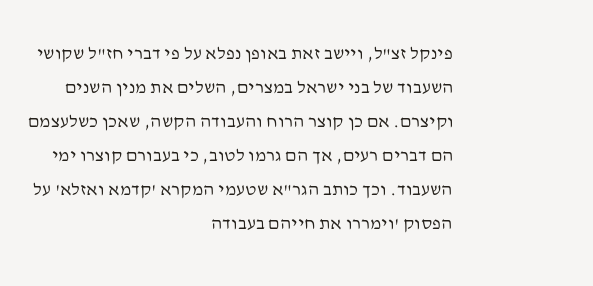פינקל זצ"ל, ויישב זאת באופן נפלא על פי דברי חז"ל שקושי השעבוד של בני ישראל במצרים, השלים את מנין השנים וקיצרם. אם כן קוצר הרוח והעבודה הקשה, שאכן כשלעצמם הם דברים רעים, אך הם גרמו לטוב, כי בעבורם קוצרו ימי השעבוד. וכך כותב הגר"א שטעמי המקרא 'קדמא ואזלא' על הפסוק 'וימררו את חייהם בעבודה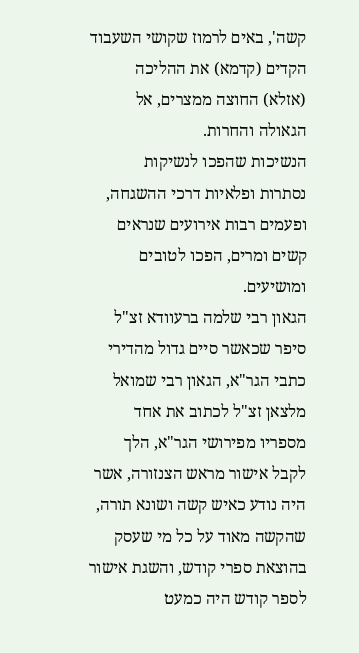קשה', באים לרמוז שקושי השעבוד הקדים (קדמא) את ההליכה (אזלא) החוצה ממצרים, אל הגאולה והחרות.
הנשיכות שהפכו לנשיקות
נסתרות ופלאיות דרכי ההשגחה, ופעמים רבות אירועים שנראים קשים ומרים, הפכו לטובים ומושיעים.
הגאון רבי שלמה ברעוודא זצ"ל סיפר שכאשר סיים גדול מהדירי כתבי הגר"א, הגאון רבי שמואל מלצאן זצ"ל לכתוב את אחד מספריו מפירושי הגר"א, הלך לקבל אישור מראש הצנזורה, אשר היה נודע כאיש קשה ושונא תורה, שהקשה מאוד על כל מי שעסק בהוצאת ספרי קודש, והשגת אישור לספר קודש היה כמעט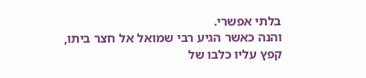בלתי אפשרי.
והנה כאשר הגיע רבי שמואל אל חצר ביתו, קפץ עליו כלבו של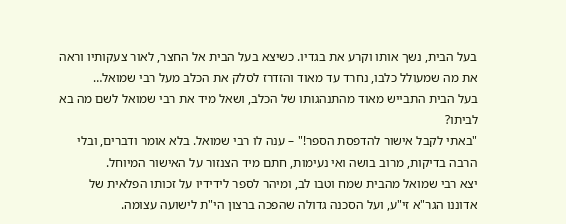בעל הבית, נשך אותו וקרע את בגדיו. כשיצא בעל הבית אל החצר, לאור צעקותיו וראה את מה שמעולל כלבו, נחרד עד מאוד והזדרז לסלק את הכלב מעל רבי שמואל…
בעל הבית התבייש מאוד מהתנהגותו של הכלב, ושאל מיד את רבי שמואל לשם מה בא לביתו?
"באתי לקבל אישור להדפסת הספר!" – ענה לו רבי שמואל. בלא אומר ודברים, ובלי הרבה בדיקות, מרוב בושה ואי נעימות, חתם מיד הצנזור על האישור המיוחל.
יצא רבי שמואל מהבית שמח וטבו לב, ומיהר לספר לידידיו על זכותו הפלאית של אדוננו הגר"א זי"ע, ועל הסכנה גדולה שהפכה ברצון הי"ת לישועה עצומה.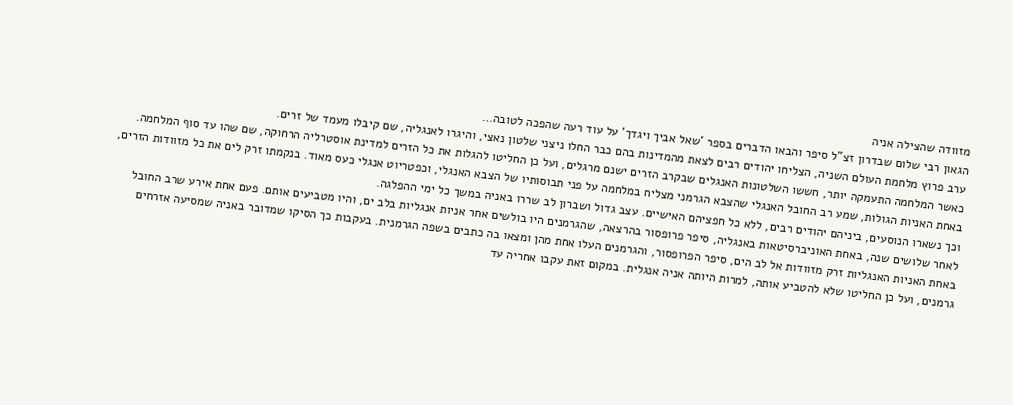מזוודה שהצילה אניה
הגאון רבי שלום שבדרון זצ"ל סיפר והבאו הדברים בספר 'שאל אביך ויגדך' על עוד רעה שהפכה לטובה…
ערב פרוץ מלחמת העולם השניה, הצליחו יהודים רבים לצאת מהמדינות בהם כבר החלו ניצני שלטון נאצי, והיגרו לאנגליה, שם קיבלו מעמד של זרים.
כאשר המלחמה התעמקה יותר, חששו השלטונות האנגלים שבקרב הזרים ישנם מרגלים, ועל כן החליטו להגלות את כל הזרים למדינת אוסטרליה הרחוקה, שם שהו עד סוף המלחמה.
באחת האניות הגולות, שמע רב החובל האנגלי שהצבא הגרמני מצליח במלחמה על פני תבוסותיו של הצבא האנגלי, וכפטריוט אנגלי כעס מאוד. בנקמתו זרק לים את כל מזוודות הזרים, וכך נשארו הנוסעים, ביניהם יהודים רבים, ללא כל חפציהם האישיים. עצב גדול ושברון לב שררו באניה במשך כל ימי ההפלגה.
לאחר שלושים שנה, באחת האוניברסיטאות באנגליה, סיפר פרופסור בהרצאה, שהגרמנים היו בולשים אחר אניות אנגליות בלב ים, והיו מטביעים אותם. פעם אחת אירע שרב החובל באחת האניות האנגליות זרק מזוודות אל לב הים, סיפר הפרופסור, והגרמנים העלו אחת מהן ומצאו בה כתבים בשפה הגרמנית. בעקבות כך הסיקו שמדובר באניה שמסיעה אזרחים גרמנים, ועל כן החליטו שלא להטביע אותה, למרות היותה אניה אנגלית. במקום זאת עקבו אחריה עד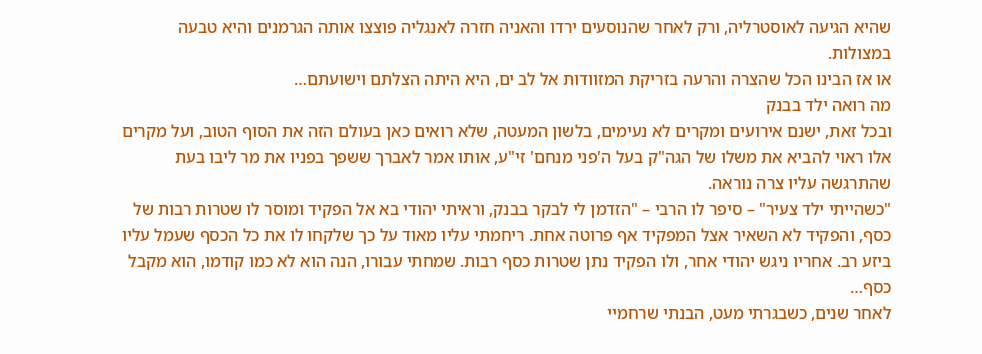שהיא הגיעה לאוסטרליה, ורק לאחר שהנוסעים ירדו והאניה חזרה לאנגליה פוצצו אותה הגרמנים והיא טבעה במצולות.
או אז הבינו הכל שהצרה והרעה בזריקת המזוודות אל לב ים, היא היתה הצלתם וישועתם…
מה רואה ילד בבנק
ובכל זאת, ישנם אירועים ומקרים לא נעימים, בלשון המעטה, שלא רואים כאן בעולם הזה את הסוף הטוב, ועל מקרים אלו ראוי להביא את משלו של הגה"ק בעל ה'פני מנחם' זי"ע, אותו אמר לאברך ששפך בפניו את מר ליבו בעת שהתרגשה עליו צרה נוראה.
"כשהייתי ילד צעיר" – סיפר לו הרבי – "הזדמן לי לבקר בבנק, וראיתי יהודי בא אל הפקיד ומוסר לו שטרות רבות של כסף, והפקיד לא השאיר אצל המפקיד אף פרוטה אחת. ריחמתי עליו מאוד על כך שלקחו לו את כל הכסף שעמל עליו ביזע רב. אחריו ניגש יהודי אחר, ולו הפקיד נתן שטרות כסף רבות. שמחתי עבורו, הנה הוא לא כמו קודמו, הוא מקבל כסף…
לאחר שנים, כשבגרתי מעט, הבנתי שרחמיי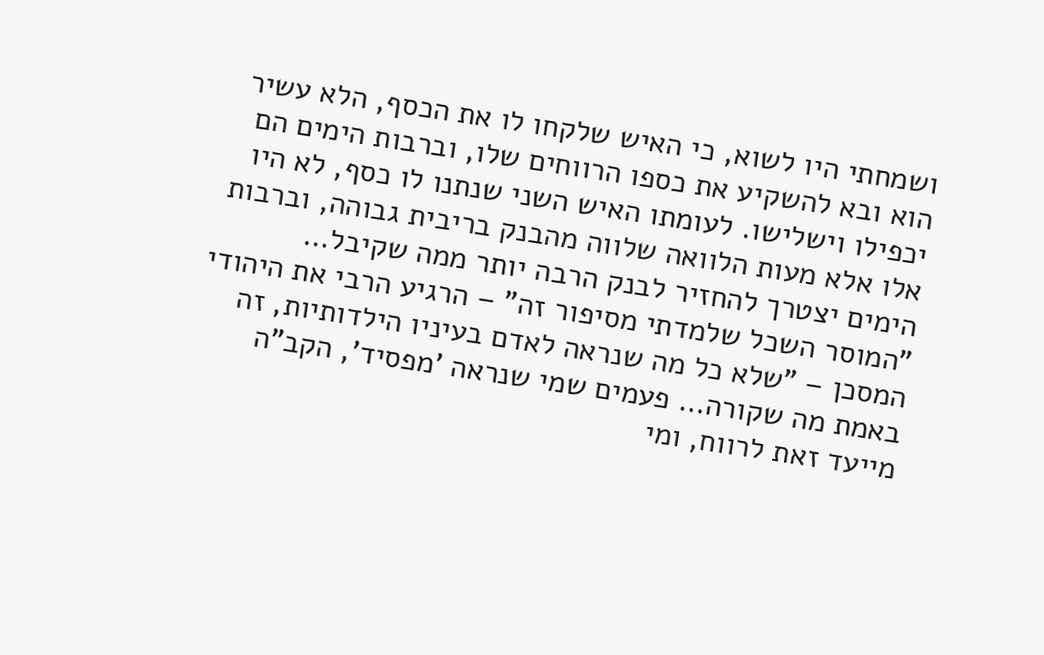ושמחתי היו לשוא, כי האיש שלקחו לו את הכסף, הלא עשיר הוא ובא להשקיע את כספו הרווחים שלו, וברבות הימים הם יכפילו וישלישו. לעומתו האיש השני שנתנו לו כסף, לא היו אלו אלא מעות הלוואה שלווה מהבנק בריבית גבוהה, וברבות הימים יצטרך להחזיר לבנק הרבה יותר ממה שקיבל…
"המוסר השכל שלמדתי מסיפור זה" – הרגיע הרבי את היהודי המסכן – "שלא כל מה שנראה לאדם בעיניו הילדותיות, זה באמת מה שקורה… פעמים שמי שנראה 'מפסיד', הקב"ה מייעד זאת לרווח, ומי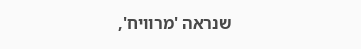שנראה 'מרוויח',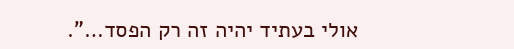אולי בעתיד יהיה זה רק הפסד…".